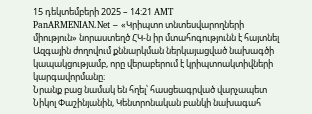15 դեկտեմբերի 2025 – 14:21 AMT
PanARMENIAN.Net – «Կրիպտո տնտեսվարողների միություն» նորաստեղծ ՀԿ-ն իր մտահոգությունն է հայտնել Ազգային ժողովում քննարկման ներկայացված նախագծի կապակցությամբ, որը վերաբերում է կրիպտոակտիվների կարգավորմանը։
Նրանք բաց նամակ են հղել՝ հասցեագրված վարչապետ Նիկոլ Փաշինյանին, Կենտրոնական բանկի նախագահ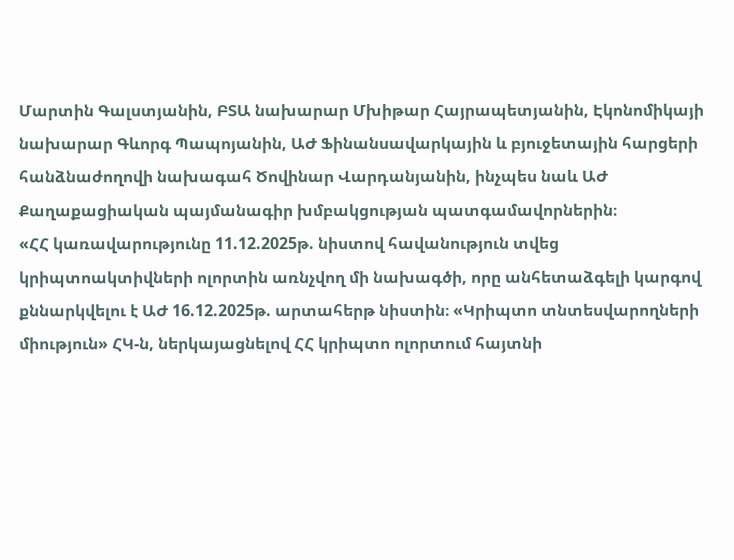Մարտին Գալստյանին, ԲՏԱ նախարար Մխիթար Հայրապետյանին, Էկոնոմիկայի նախարար Գևորգ Պապոյանին, ԱԺ Ֆինանսավարկային և բյուջետային հարցերի հանձնաժողովի նախագահ Ծովինար Վարդանյանին, ինչպես նաև ԱԺ Քաղաքացիական պայմանագիր խմբակցության պատգամավորներին։
«ՀՀ կառավարությունը 11.12.2025թ. նիստով հավանություն տվեց կրիպտոակտիվների ոլորտին առնչվող մի նախագծի, որը անհետաձգելի կարգով քննարկվելու է ԱԺ 16.12.2025թ. արտահերթ նիստին։ «Կրիպտո տնտեսվարողների միություն» ՀԿ-ն, ներկայացնելով ՀՀ կրիպտո ոլորտում հայտնի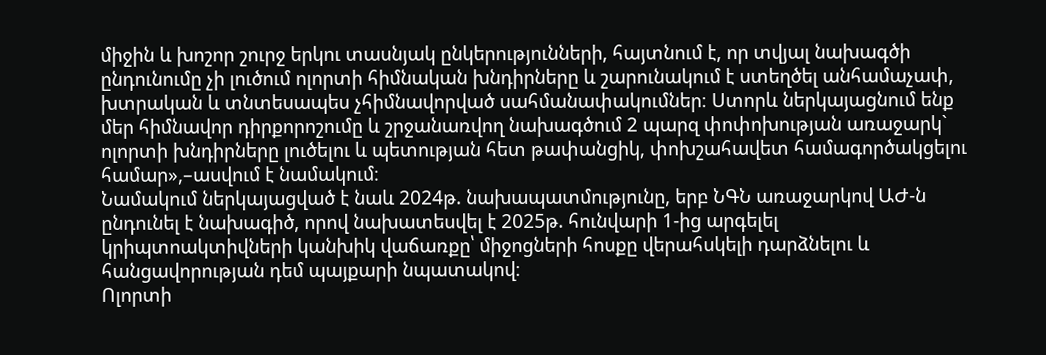միջին և խոշոր շուրջ երկու տասնյակ ընկերությունների, հայտնում է, որ տվյալ նախագծի ընդունումը չի լուծում ոլորտի հիմնական խնդիրները և շարունակում է ստեղծել անհամաչափ, խտրական և տնտեսապես չհիմնավորված սահմանափակումներ։ Ստորև ներկայացնում ենք մեր հիմնավոր դիրքորոշումը և շրջանառվող նախագծում 2 պարզ փոփոխության առաջարկ` ոլորտի խնդիրները լուծելու և պետության հետ թափանցիկ, փոխշահավետ համագործակցելու համար»,–ասվում է նամակում։
Նամակում ներկայացված է նաև 2024թ. նախապատմությունը, երբ ՆԳՆ առաջարկով ԱԺ-ն ընդունել է նախագիծ, որով նախատեսվել է 2025թ. հունվարի 1-ից արգելել կրիպտոակտիվների կանխիկ վաճառքը՝ միջոցների հոսքը վերահսկելի դարձնելու և հանցավորության դեմ պայքարի նպատակով։
Ոլորտի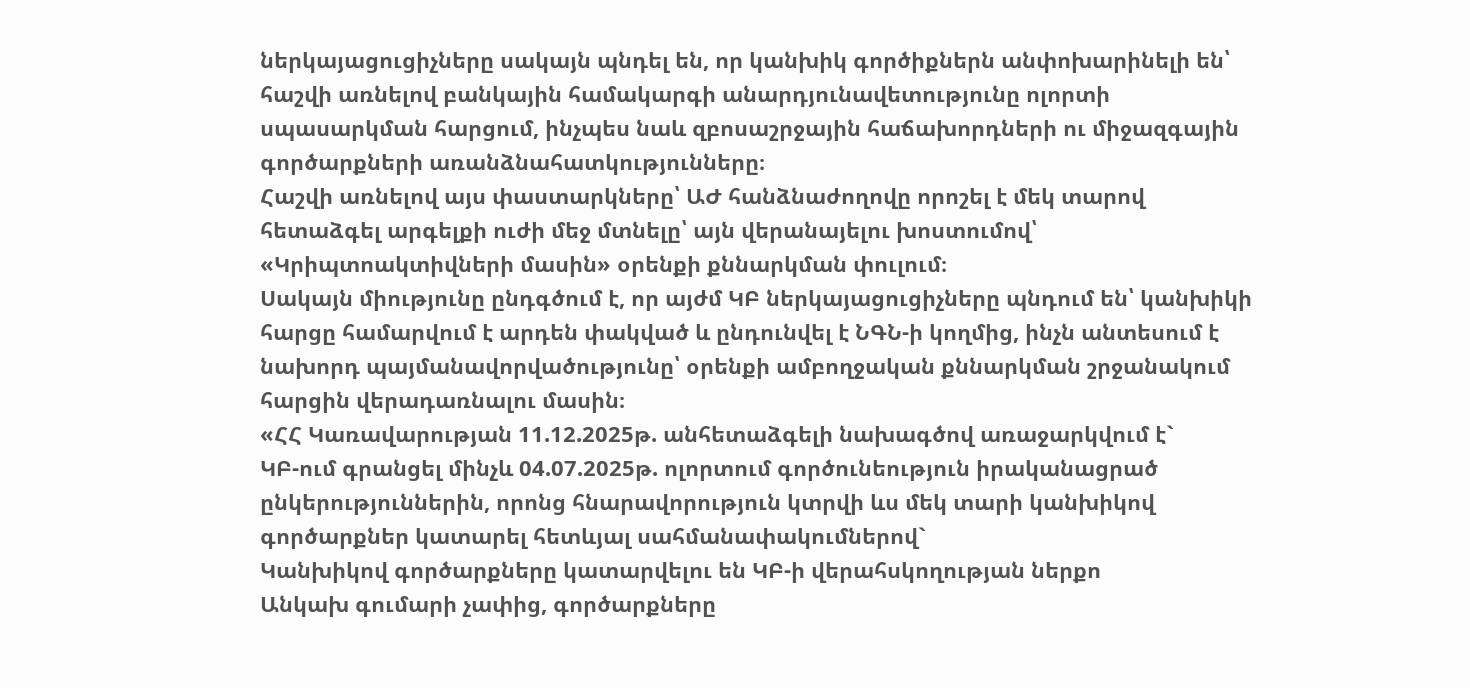ներկայացուցիչները սակայն պնդել են, որ կանխիկ գործիքներն անփոխարինելի են՝ հաշվի առնելով բանկային համակարգի անարդյունավետությունը ոլորտի սպասարկման հարցում, ինչպես նաև զբոսաշրջային հաճախորդների ու միջազգային գործարքների առանձնահատկությունները։
Հաշվի առնելով այս փաստարկները՝ ԱԺ հանձնաժողովը որոշել է մեկ տարով հետաձգել արգելքի ուժի մեջ մտնելը՝ այն վերանայելու խոստումով՝ «Կրիպտոակտիվների մասին» օրենքի քննարկման փուլում։
Սակայն միությունը ընդգծում է, որ այժմ ԿԲ ներկայացուցիչները պնդում են՝ կանխիկի հարցը համարվում է արդեն փակված և ընդունվել է ՆԳՆ-ի կողմից, ինչն անտեսում է նախորդ պայմանավորվածությունը՝ օրենքի ամբողջական քննարկման շրջանակում հարցին վերադառնալու մասին։
«ՀՀ Կառավարության 11.12.2025թ. անհետաձգելի նախագծով առաջարկվում է`
ԿԲ-ում գրանցել մինչև 04.07.2025թ. ոլորտում գործունեություն իրականացրած ընկերություններին, որոնց հնարավորություն կտրվի ևս մեկ տարի կանխիկով գործարքներ կատարել հետևյալ սահմանափակումներով`
Կանխիկով գործարքները կատարվելու են ԿԲ-ի վերահսկողության ներքո
Անկախ գումարի չափից, գործարքները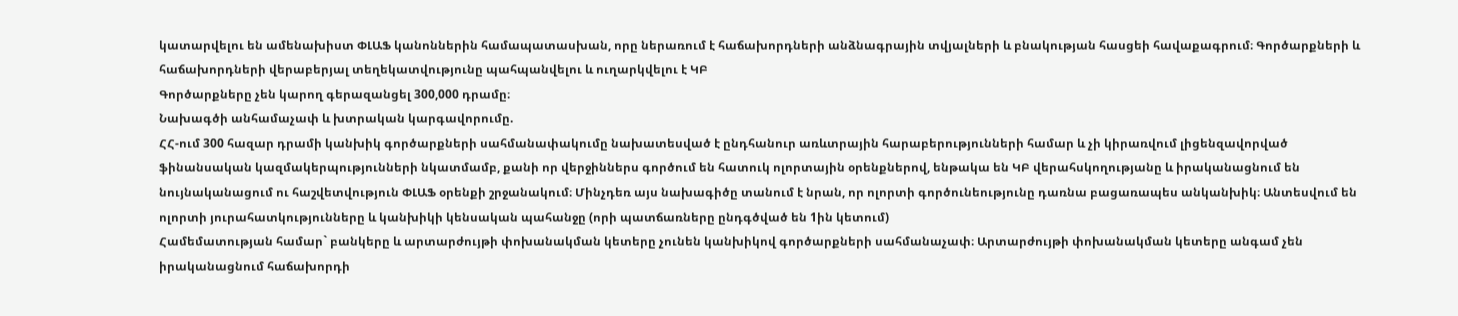կատարվելու են ամենախիստ ՓԼԱՖ կանոններին համապատասխան, որը ներառում է հաճախորդների անձնագրային տվյալների և բնակության հասցեի հավաքագրում։ Գործարքների և հաճախորդների վերաբերյալ տեղեկատվությունը պահպանվելու և ուղարկվելու է ԿԲ
Գործարքները չեն կարող գերազանցել 300,000 դրամը։
Նախագծի անհամաչափ և խտրական կարգավորումը.
ՀՀ-ում 300 հազար դրամի կանխիկ գործարքների սահմանափակումը նախատեսված է ընդհանուր առևտրային հարաբերությունների համար և չի կիրառվում լիցենզավորված ֆինանսական կազմակերպությունների նկատմամբ, քանի որ վերջիններս գործում են հատուկ ոլորտային օրենքներով, ենթակա են ԿԲ վերահսկողությանը և իրականացնում են նույնականացում ու հաշվետվություն ՓԼԱՖ օրենքի շրջանակում։ Մինչդեռ այս նախագիծը տանում է նրան, որ ոլորտի գործունեությունը դառնա բացառապես անկանխիկ։ Անտեսվում են ոլորտի յուրահատկությունները և կանխիկի կենսական պահանջը (որի պատճառները ընդգծված են 1ին կետում)
Համեմատության համար` բանկերը և արտարժույթի փոխանակման կետերը չունեն կանխիկով գործարքների սահմանաչափ։ Արտարժույթի փոխանակման կետերը անգամ չեն իրականացնում հաճախորդի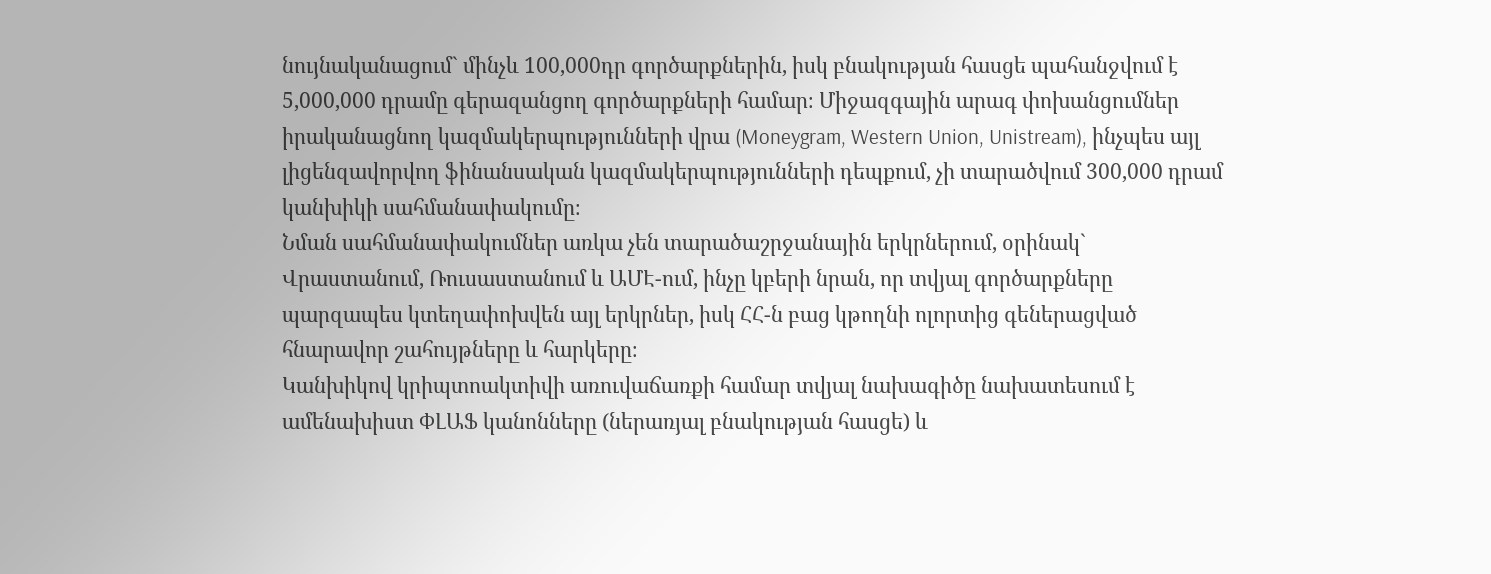նույնականացում` մինչև 100,000դր գործարքներին, իսկ բնակության հասցե պահանջվում է 5,000,000 դրամը գերազանցող գործարքների համար։ Միջազգային արագ փոխանցումներ իրականացնող կազմակերպությունների վրա (Moneygram, Western Union, Unistream), ինչպես այլ լիցենզավորվող ֆինանսական կազմակերպությունների դեպքում, չի տարածվում 300,000 դրամ կանխիկի սահմանափակումը։
Նման սահմանափակումներ առկա չեն տարածաշրջանային երկրներում, օրինակ` Վրաստանում, Ռուսաստանում և ԱՄԷ-ում, ինչը կբերի նրան, որ տվյալ գործարքները պարզապես կտեղափոխվեն այլ երկրներ, իսկ ՀՀ-ն բաց կթողնի ոլորտից գեներացված հնարավոր շահույթները և հարկերը։
Կանխիկով կրիպտոակտիվի առուվաճառքի համար տվյալ նախագիծը նախատեսում է ամենախիստ ՓԼԱՖ կանոնները (ներառյալ բնակության հասցե) և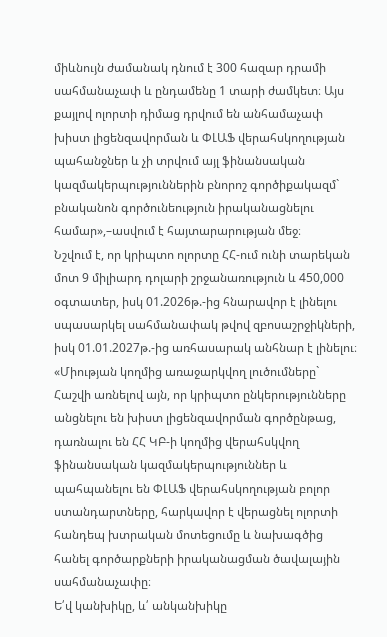միևնույն ժամանակ դնում է 300 հազար դրամի սահմանաչափ և ընդամենը 1 տարի ժամկետ։ Այս քայլով ոլորտի դիմաց դրվում են անհամաչափ խիստ լիցենզավորման և ՓԼԱՖ վերահսկողության պահանջներ և չի տրվում այլ ֆինանսական կազմակերպություններին բնորոշ գործիքակազմ` բնականոն գործունեություն իրականացնելու համար»,–ասվում է հայտարարության մեջ։
Նշվում է, որ կրիպտո ոլորտը ՀՀ-ում ունի տարեկան մոտ 9 միլիարդ դոլարի շրջանառություն և 450,000 օգտատեր, իսկ 01.2026թ.-ից հնարավոր է լինելու սպասարկել սահմանափակ թվով զբոսաշրջիկների, իսկ 01.01.2027թ.-ից առհասարակ անհնար է լինելու։
«Միության կողմից առաջարկվող լուծումները`
Հաշվի առնելով այն, որ կրիպտո ընկերությունները անցնելու են խիստ լիցենզավորման գործընթաց, դառնալու են ՀՀ ԿԲ-ի կողմից վերահսկվող ֆինանսական կազմակերպություններ և պահպանելու են ՓԼԱՖ վերահսկողության բոլոր ստանդարտները, հարկավոր է վերացնել ոլորտի հանդեպ խտրական մոտեցումը և նախագծից հանել գործարքների իրականացման ծավալային սահմանաչափը։
Ե՛վ կանխիկը, և՛ անկանխիկը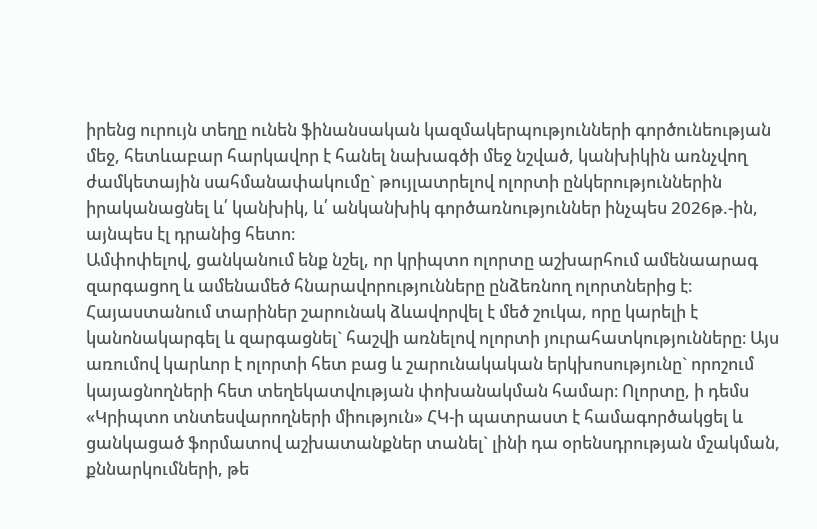իրենց ուրույն տեղը ունեն ֆինանսական կազմակերպությունների գործունեության մեջ, հետևաբար հարկավոր է հանել նախագծի մեջ նշված, կանխիկին առնչվող ժամկետային սահմանափակումը` թույլատրելով ոլորտի ընկերություններին իրականացնել և՛ կանխիկ, և՛ անկանխիկ գործառնություններ ինչպես 2026թ.-ին, այնպես էլ դրանից հետո։
Ամփոփելով, ցանկանում ենք նշել, որ կրիպտո ոլորտը աշխարհում ամենաարագ զարգացող և ամենամեծ հնարավորությունները ընձեռնող ոլորտներից է։ Հայաստանում տարիներ շարունակ ձևավորվել է մեծ շուկա, որը կարելի է կանոնակարգել և զարգացնել` հաշվի առնելով ոլորտի յուրահատկությունները։ Այս առումով կարևոր է ոլորտի հետ բաց և շարունակական երկխոսությունը` որոշում կայացնողների հետ տեղեկատվության փոխանակման համար։ Ոլորտը, ի դեմս «Կրիպտո տնտեսվարողների միություն» ՀԿ-ի պատրաստ է համագործակցել և ցանկացած ֆորմատով աշխատանքներ տանել` լինի դա օրենսդրության մշակման, քննարկումների, թե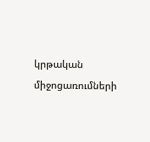կրթական միջոցառումների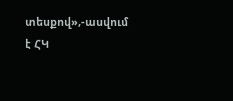տեսքով»,-ասվում է ՀԿ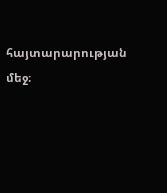հայտարարության մեջ։